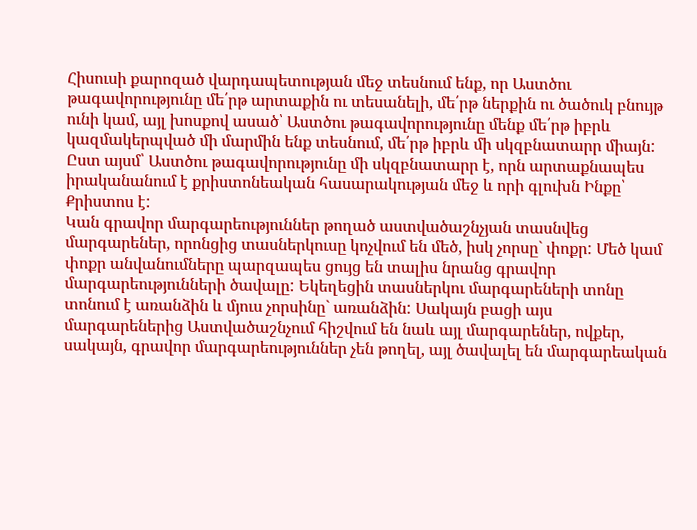Հիսուսի քարոզած վարդապետության մեջ տեսնում ենք, որ Աստծու թագավորությունը մե՛րթ արտաքին ու տեսանելի, մե՛րթ ներքին ու ծածուկ բնույթ ունի կամ, այլ խոսքով ասած՝ Աստծու թագավորությունը մենք մե՛րթ իբրև կազմակերպված մի մարմին ենք տեսնում, մե՛րթ իբրև մի սկզբնատարր միայն: Ըստ այսմ՝ Աստծու թագավորությունը մի սկզբնատարր է, որն արտաքնապես իրականանում է քրիստոնեական հասարակության մեջ և որի գլուխն Ինքը՝ Քրիստոս է:
Կան գրավոր մարգարեություններ թողած աստվածաշնչյան տասնվեց մարգարեներ, որոնցից տասներկուսը կոչվում են մեծ, իսկ չորսը` փոքր: Մեծ կամ փոքր անվանումները պարզապես ցույց են տալիս նրանց գրավոր մարգարեությունների ծավալը: Եկեղեցին տասներկու մարգարեների տոնը տոնում է առանձին և մյուս չորսինը` առանձին: Սակայն բացի այս մարգարեներից Աստվածաշնչում հիշվում են նաև այլ մարգարեներ, ովքեր, սակայն, գրավոր մարգարեություններ չեն թողել, այլ ծավալել են մարգարեական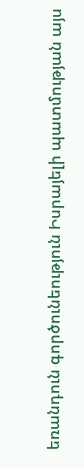եռանդուն գործունեություն Իսրայելի պատմության այս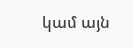կամ այն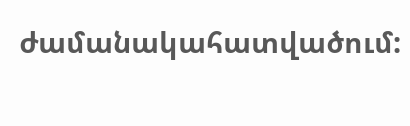ժամանակահատվածում: